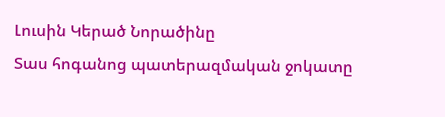Լուսին Կերած Նորածինը
Տաս հոգանոց պատերազմական ջոկատը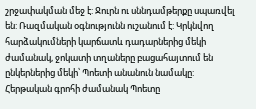շրջափակման մեջ է: Ջուրն ու սննդամթերքը սպառվել են: Ռազմական օգնությունն ուշանում է: Կրկնվող հարձակումների կարճատև դադարներից մեկի ժամանակ, ջոկատի տղաները բացահայտում են ընկերներից մեկի՝ Պոետի անանուն նամակը: Հերթական գրոհի ժամանակ Պոետը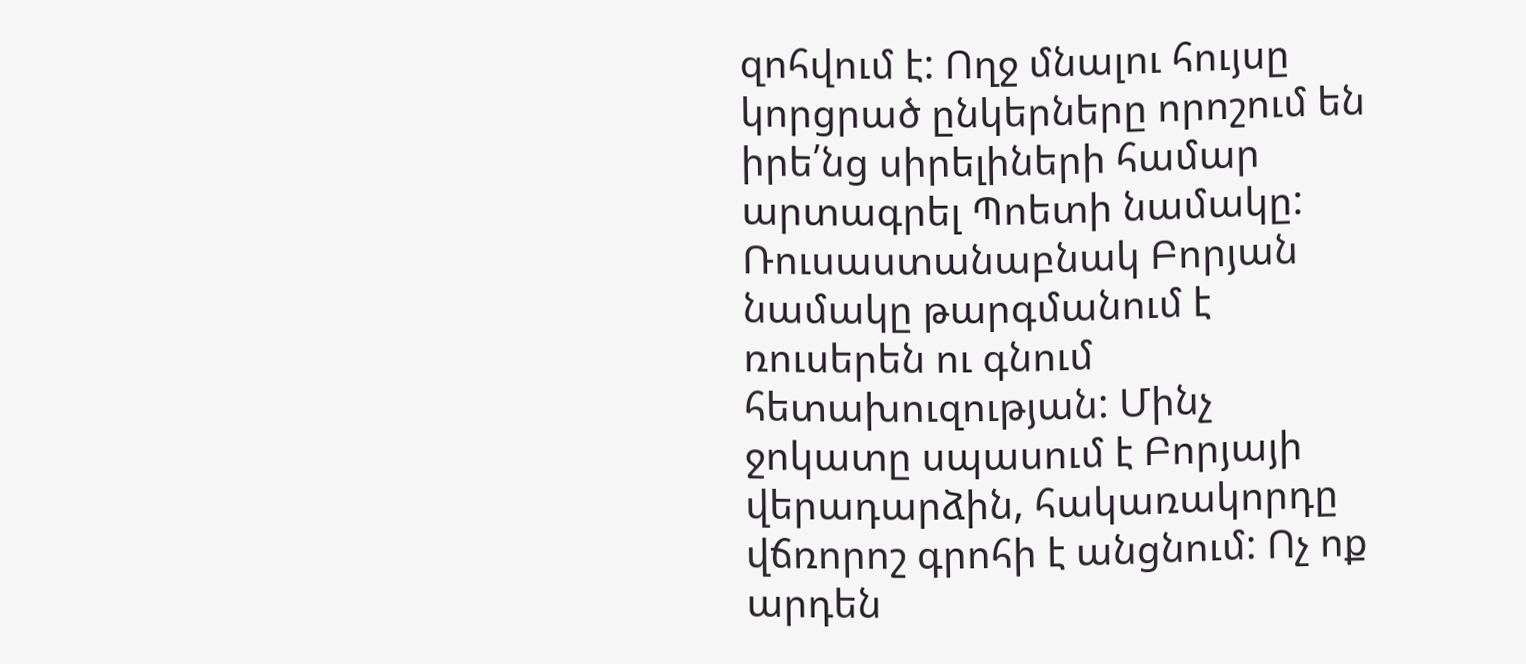զոհվում է: Ողջ մնալու հույսը կորցրած ընկերները որոշում են իրե՛նց սիրելիների համար արտագրել Պոետի նամակը: Ռուսաստանաբնակ Բորյան նամակը թարգմանում է ռուսերեն ու գնում հետախուզության: Մինչ ջոկատը սպասում է Բորյայի վերադարձին, հակառակորդը վճռորոշ գրոհի է անցնում: Ոչ ոք արդեն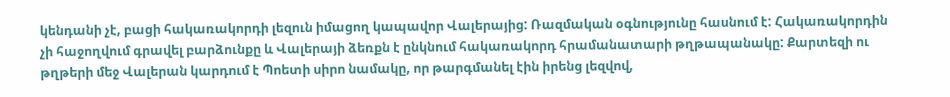կենդանի չէ, բացի հակառակորդի լեզուն իմացող կապավոր Վալերայից: Ռազմական օգնությունը հասնում է: Հակառակորդին չի հաջողվում գրավել բարձունքը և Վալերայի ձեռքն է ընկնում հակառակորդ հրամանատարի թղթապանակը: Քարտեզի ու թղթերի մեջ Վալերան կարդում է Պոետի սիրո նամակը, որ թարգմանել էին իրենց լեզվով,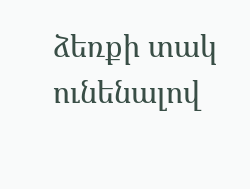ձեռքի տակ ունենալով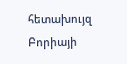հետախույզ Բորիայի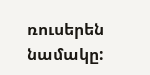ռուսերեն նամակը: